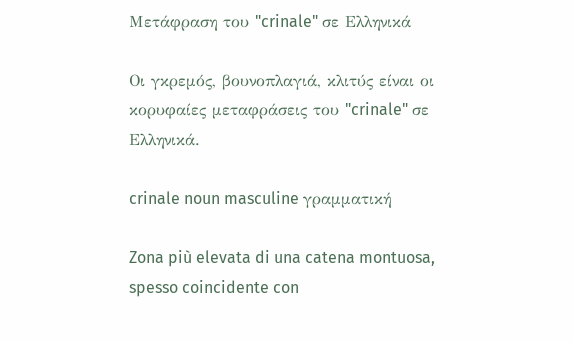Μετάφραση του "crinale" σε Ελληνικά

Οι γκρεμός, βουνοπλαγιά, κλιτύς είναι οι κορυφαίες μεταφράσεις του "crinale" σε Ελληνικά.

crinale noun masculine γραμματική

Zona più elevata di una catena montuosa, spesso coincidente con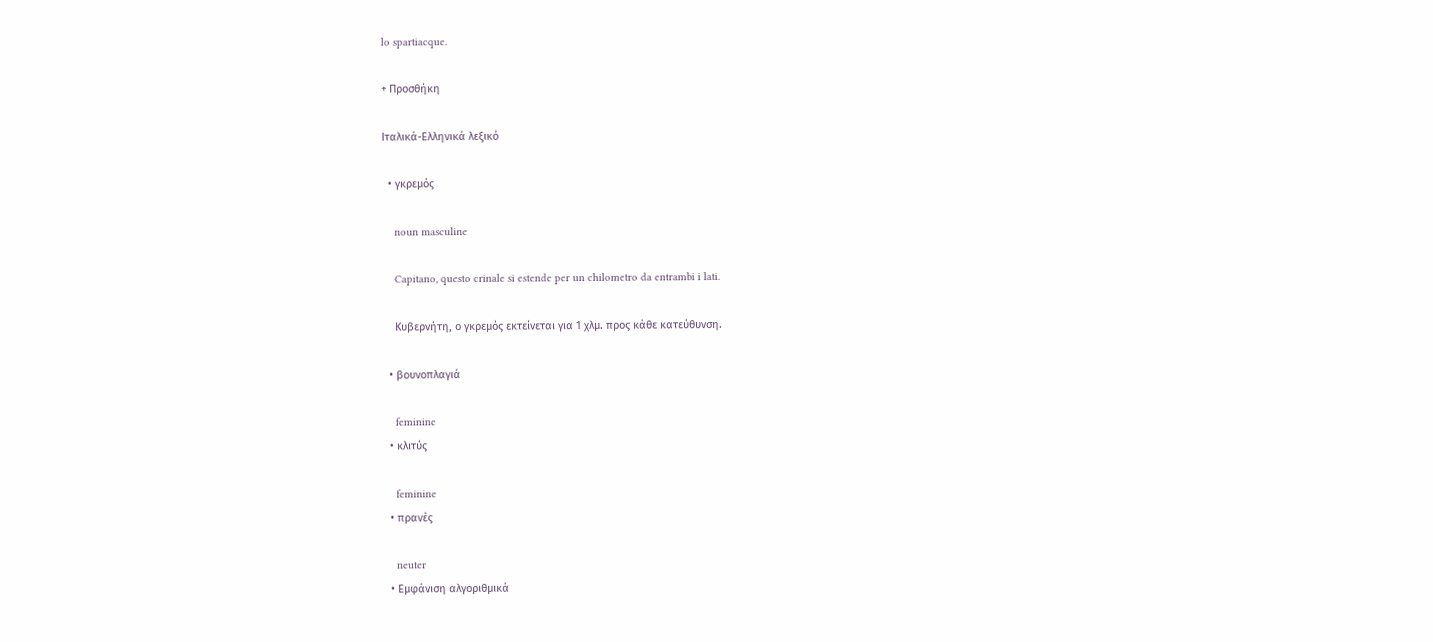lo spartiacque.

+ Προσθήκη

Ιταλικά-Ελληνικά λεξικό

  • γκρεμός

    noun masculine

    Capitano, questo crinale si estende per un chilometro da entrambi i lati.

    Κυβερνήτη, ο γκρεμός εκτείνεται για 1 χλμ. προς κάθε κατεύθυνση.

  • βουνοπλαγιά

    feminine
  • κλιτύς

    feminine
  • πρανές

    neuter
  • Εμφάνιση αλγοριθμικά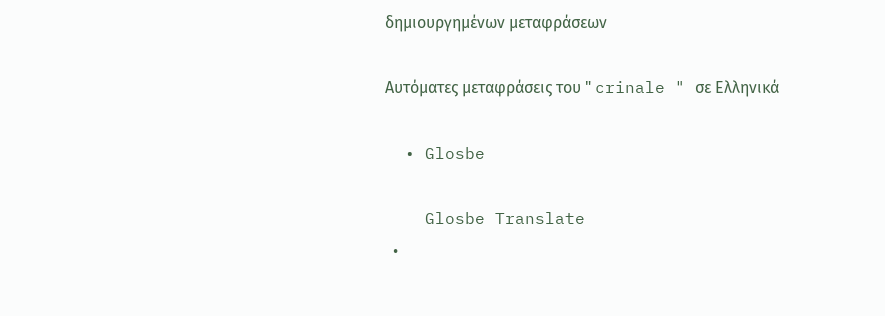δημιουργημένων μεταφράσεων

Αυτόματες μεταφράσεις του " crinale " σε Ελληνικά

  • Glosbe

    Glosbe Translate
  •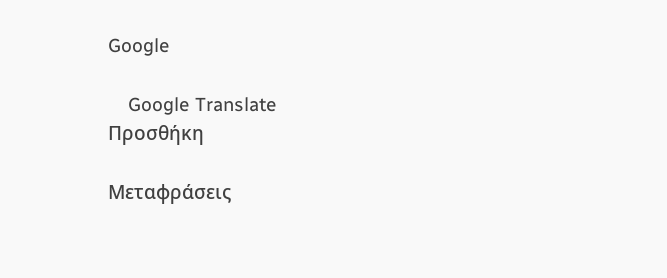Google

    Google Translate
Προσθήκη

Μεταφράσεις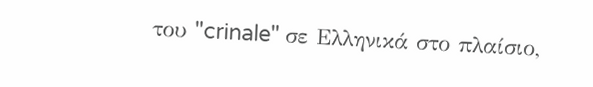του "crinale" σε Ελληνικά στο πλαίσιο,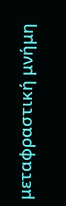μεταφραστική μνήμη